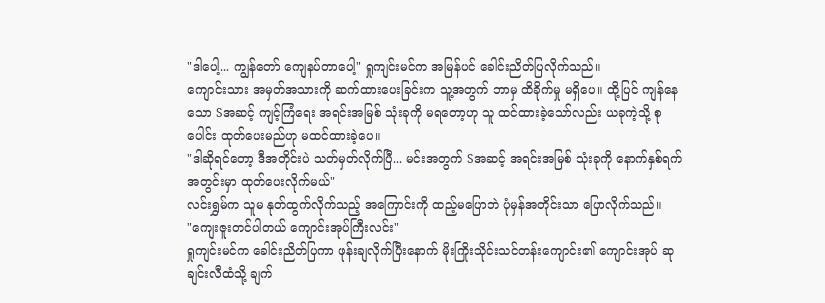"ဒါပေါ့... ကျွန်တော် ကျေနပ်တာပေါ့" ရှုကျင်းမင်က အမြန်ပင် ခေါင်းညိတ်ပြလိုက်သည်။
ကျောင်းသား အမှတ်အသားကို ဆက်ထားပေးခြင်းက သူ့အတွက် ဘာမှ ထိခိုက်မှု မရှိပေ။ ထို့ပြင် ကျန်နေသော Sအဆင့် ကျင့်ကြံရေး အရင်းအမြစ် သုံးခုကို မရတော့ဟု သူ ထင်ထားခဲ့သော်လည်း ယခုကဲ့သို့ စုပေါင်း ထုတ်ပေးမည်ဟု မထင်ထားခဲ့ပေ။
"ဒါဆိုရင်တော့ ဒီအတိုင်းပဲ သတ်မှတ်လိုက်ပြီ... မင်းအတွက် Sအဆင့် အရင်းအမြစ် သုံးခုကို နောက်နှစ်ရက်အတွင်းမှာ ထုတ်ပေးလိုက်မယ်"
လင်းရွှမ်က သူမ နုတ်ထွက်လိုက်သည့် အကြောင်းကို ထည့်မပြောဘဲ ပုံမှန်အတိုင်းသာ ပြောလိုက်သည်။
"ကျေးဇူးတင်ပါတယ် ကျောင်းအုပ်ကြီးလင်း"
ရှုကျင်းမင်က ခေါင်းညိတ်ပြကာ ဖုန်းချလိုက်ပြီးနောက် မိုးကြိုးသိုင်းသင်တန်းကျောင်း၏ ကျောင်းအုပ် ဆုချင်းလီထံသို့ ချက်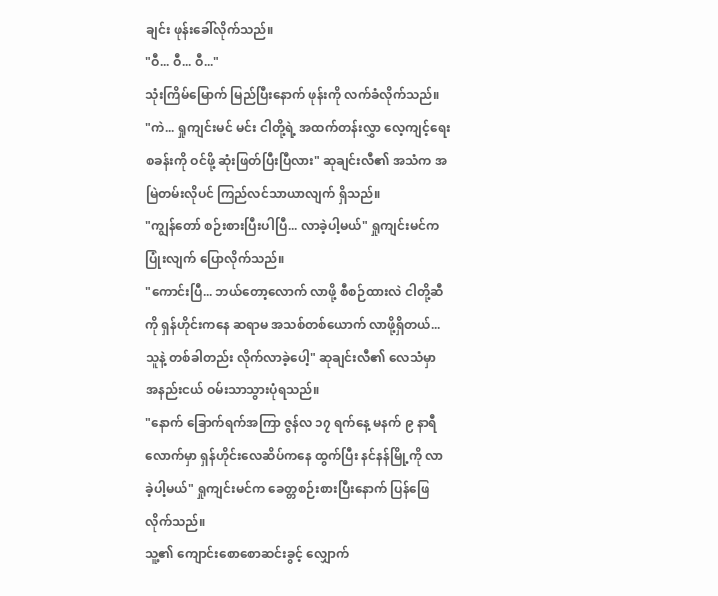ချင်း ဖုန်းခေါ်လိုက်သည်။
"ဝီ... ဝီ... ဝီ..."
သုံးကြိမ်မြောက် မြည်ပြီးနောက် ဖုန်းကို လက်ခံလိုက်သည်။
"ကဲ... ရှုကျင်းမင် မင်း ငါတို့ရဲ့ အထက်တန်းလွှာ လေ့ကျင့်ရေးစခန်းကို ဝင်ဖို့ ဆုံးဖြတ်ပြီးပြီလား" ဆုချင်းလီ၏ အသံက အမြဲတမ်းလိုပင် ကြည်လင်သာယာလျက် ရှိသည်။
"ကျွန်တော် စဉ်းစားပြီးပါပြီ... လာခဲ့ပါ့မယ်" ရှုကျင်းမင်က ပြုံးလျက် ပြောလိုက်သည်။
"ကောင်းပြီ... ဘယ်တော့လောက် လာဖို့ စီစဉ်ထားလဲ ငါတို့ဆီကို ရှန်ဟိုင်းကနေ ဆရာမ အသစ်တစ်ယောက် လာဖို့ရှိတယ်... သူနဲ့ တစ်ခါတည်း လိုက်လာခဲ့ပေါ့" ဆုချင်းလီ၏ လေသံမှာ အနည်းငယ် ဝမ်းသာသွားပုံရသည်။
"နောက် ခြောက်ရက်အကြာ ဇွန်လ ၁၇ ရက်နေ့ မနက် ၉ နာရီလောက်မှာ ရှန်ဟိုင်းလေဆိပ်ကနေ ထွက်ပြီး နင်နန်မြို့ကို လာခဲ့ပါ့မယ်" ရှုကျင်းမင်က ခေတ္တစဉ်းစားပြီးနောက် ပြန်ဖြေလိုက်သည်။
သူ့၏ ကျောင်းစောစောဆင်းခွင့် လျှောက်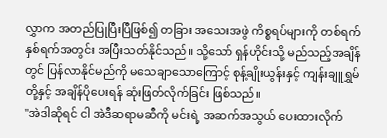လွှာက အတည်ပြုပြီးပြီဖြစ်၍ တခြား အသေးအဖွဲ ကိစ္စရပ်များကို တစ်ရက်နှစ်ရက်အတွင်း အပြီးသတ်နိုင်သည်။ သို့သော် ရှန်ဟိုင်းသို့ မည်သည့်အချိန်တွင် ပြန်လာနိုင်မည်ကို မသေချာသောကြောင့် စုန့်ချိုးယွန်းနှင့် ကျန်းချူရွှမ်တို့နှင့် အချိန်ပိုပေးရန် ဆုံးဖြတ်လိုက်ခြင်း ဖြစ်သည်။
"အဲဒါဆိုရင် ငါ အဲဒီဆရာမဆီကို မင်းရဲ့ အဆက်အသွယ် ပေးထားလိုက်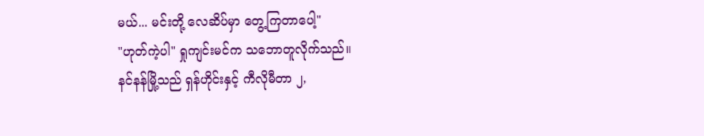မယ်... မင်းတို့ လေဆိပ်မှာ တွေ့ကြတာပေါ့"
"ဟုတ်ကဲ့ပါ" ရှုကျင်းမင်က သဘောတူလိုက်သည်။
နင်နန်မြို့သည် ရှန်ဟိုင်းနှင့် ကီလိုမီတာ ၂,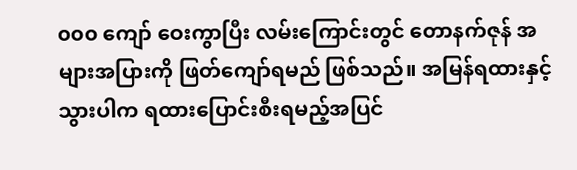၀၀၀ ကျော် ဝေးကွာပြီး လမ်းကြောင်းတွင် တောနက်ဇုန် အများအပြားကို ဖြတ်ကျော်ရမည် ဖြစ်သည်။ အမြန်ရထားနှင့် သွားပါက ရထားပြောင်းစီးရမည့်အပြင်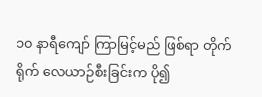၁၀ နာရီကျော် ကြာမြင့်မည် ဖြစ်ရာ တိုက်ရိုက် လေယာဉ်စီးခြင်းက ပို၍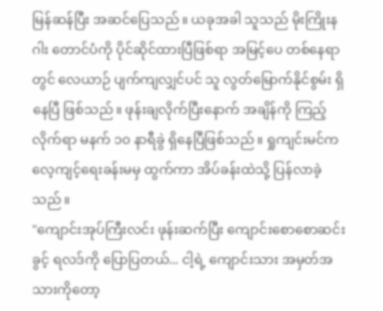မြန်ဆန်ပြီး အဆင်ပြေသည်။ ယခုအခါ သူသည် မိုးကြိုးနဂါး တောင်ပံကို ပိုင်ဆိုင်ထားပြီဖြစ်ရာ အမြင့်ပေ တစ်နေရာတွင် လေယာဉ် ပျက်ကျလျှင်ပင် သူ လွတ်မြောက်နိုင်စွမ်း ရှိနေပြီ ဖြစ်သည်။ ဖုန်းချလိုက်ပြီးနောက် အချိန်ကို ကြည့်လိုက်ရာ မနက် ၁၀ နာရီခွဲ ရှိနေပြီဖြစ်သည်။ ရှုကျင်းမင်က လေ့ကျင့်ရေးခန်းမမှ ထွက်ကာ အိပ်ခန်းထဲသို့ ပြန်လာခဲ့သည်။
"ကျောင်းအုပ်ကြီးလင်း ဖုန်းဆက်ပြီး ကျောင်းစောစောဆင်းခွင့် ရလဒ်ကို ပြောပြတယ်... ငါ့ရဲ့ ကျောင်းသား အမှတ်အသားကိုတော့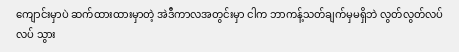ကျောင်းမှာပဲ ဆက်ထားထားမှာတဲ့ အဲဒီကာလအတွင်းမှာ ငါက ဘာကန့်သတ်ချက်မှမရှိဘဲ လွတ်လွတ်လပ်လပ် သွား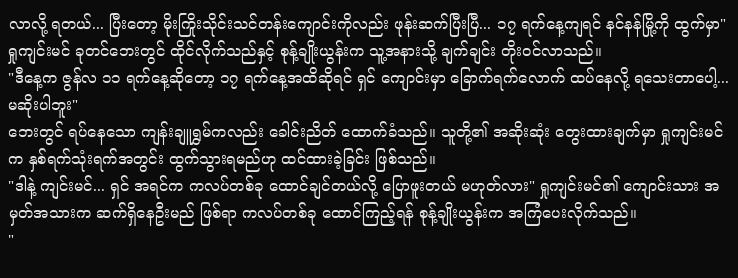လာလို့ ရတယ်... ပြီးတော့ မိုးကြိုးသိုင်းသင်တန်းကျောင်းကိုလည်း ဖုန်းဆက်ပြီးပြီ... ၁၇ ရက်နေ့ကျရင် နင်နန်မြို့ကို ထွက်မှာ"
ရှုကျင်းမင် ခုတင်ဘေးတွင် ထိုင်လိုက်သည်နှင့် စုန့်ချိုးယွန်းက သူ့အနားသို့ ချက်ချင်း တိုးဝင်လာသည်။
"ဒီနေ့က ဇွန်လ ၁၁ ရက်နေ့ဆိုတော့ ၁၇ ရက်နေ့အထိဆိုရင် ရှင် ကျောင်းမှာ ခြောက်ရက်လောက် ထပ်နေလို့ ရသေးတာပေါ့... မဆိုးပါဘူး"
ဘေးတွင် ရပ်နေသော ကျန်းချူရွှမ်ကလည်း ခေါင်းညိတ် ထောက်ခံသည်။ သူတို့၏ အဆိုးဆုံး တွေးထားချက်မှာ ရှုကျင်းမင်က နှစ်ရက်သုံးရက်အတွင်း ထွက်သွားရမည်ဟု ထင်ထားခဲ့ခြင်း ဖြစ်သည်။
"ဒါနဲ့ ကျင်းမင်... ရှင် အရင်က ကလပ်တစ်ခု ထောင်ချင်တယ်လို့ ပြောဖူးတယ် မဟုတ်လား" ရှုကျင်းမင်၏ ကျောင်းသား အမှတ်အသားက ဆက်ရှိနေဦးမည် ဖြစ်ရာ ကလပ်တစ်ခု ထောင်ကြည့်ရန် စုန့်ချိုးယွန်းက အကြံပေးလိုက်သည်။
"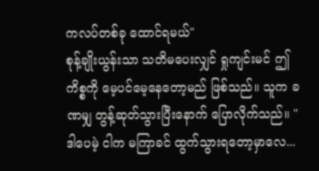ကလပ်တစ်ခု ထောင်ရမယ်"
စုန့်ချိုးယွန်းသာ သတိမပေးလျှင် ရှုကျင်းမင် ဤကိစ္စကို မေ့ပင်မေ့နေတော့မည် ဖြစ်သည်။ သူက ခဏမျှ တွန့်ဆုတ်သွားပြီးနောက် ပြောလိုက်သည်။ "ဒါပေမဲ့ ငါက မကြာခင် ထွက်သွားရတော့မှာလေ...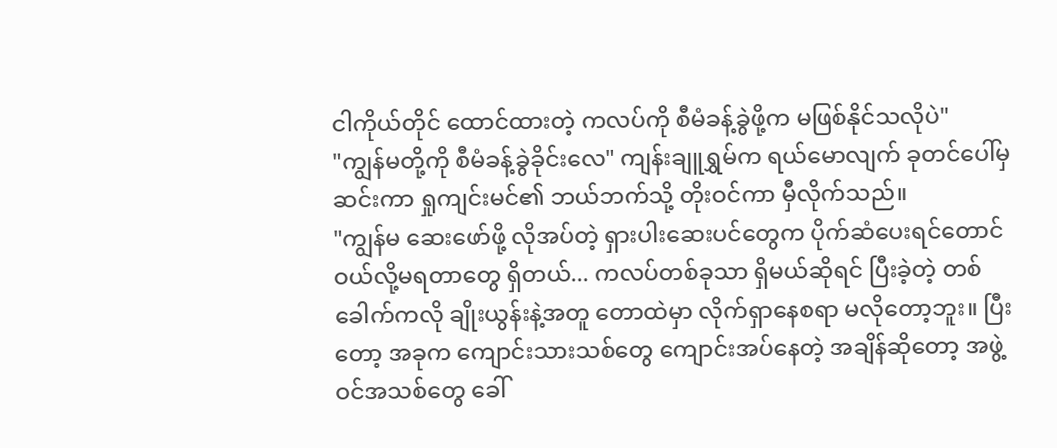ငါကိုယ်တိုင် ထောင်ထားတဲ့ ကလပ်ကို စီမံခန့်ခွဲဖို့က မဖြစ်နိုင်သလိုပဲ"
"ကျွန်မတို့ကို စီမံခန့်ခွဲခိုင်းလေ" ကျန်းချူရွှမ်က ရယ်မောလျက် ခုတင်ပေါ်မှ ဆင်းကာ ရှုကျင်းမင်၏ ဘယ်ဘက်သို့ တိုးဝင်ကာ မှီလိုက်သည်။
"ကျွန်မ ဆေးဖော်ဖို့ လိုအပ်တဲ့ ရှားပါးဆေးပင်တွေက ပိုက်ဆံပေးရင်တောင် ဝယ်လို့မရတာတွေ ရှိတယ်... ကလပ်တစ်ခုသာ ရှိမယ်ဆိုရင် ပြီးခဲ့တဲ့ တစ်ခေါက်ကလို ချိုးယွန်းနဲ့အတူ တောထဲမှာ လိုက်ရှာနေစရာ မလိုတော့ဘူး။ ပြီးတော့ အခုက ကျောင်းသားသစ်တွေ ကျောင်းအပ်နေတဲ့ အချိန်ဆိုတော့ အဖွဲ့ဝင်အသစ်တွေ ခေါ်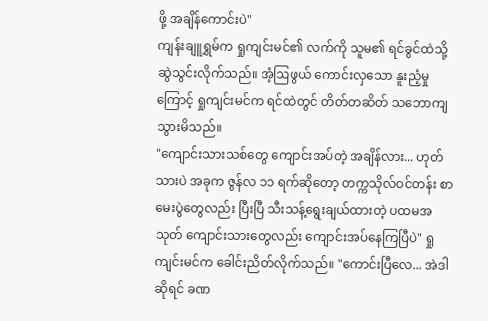ဖို့ အချိန်ကောင်းပဲ"
ကျန်းချူရွှမ်က ရှုကျင်းမင်၏ လက်ကို သူမ၏ ရင်ခွင်ထဲသို့ ဆွဲသွင်းလိုက်သည်။ အံ့ဩဖွယ် ကောင်းလှသော နူးညံ့မှုကြောင့် ရှုကျင်းမင်က ရင်ထဲတွင် တိတ်တဆိတ် သဘောကျသွားမိသည်။
"ကျောင်းသားသစ်တွေ ကျောင်းအပ်တဲ့ အချိန်လား... ဟုတ်သားပဲ အခုက ဇွန်လ ၁၁ ရက်ဆိုတော့ တက္ကသိုလ်ဝင်တန်း စာမေးပွဲတွေလည်း ပြီးပြီ သီးသန့်ရွေးချယ်ထားတဲ့ ပထမအသုတ် ကျောင်းသားတွေလည်း ကျောင်းအပ်နေကြပြီပဲ" ရှုကျင်းမင်က ခေါင်းညိတ်လိုက်သည်။ "ကောင်းပြီလေ... အဲဒါဆိုရင် ခဏ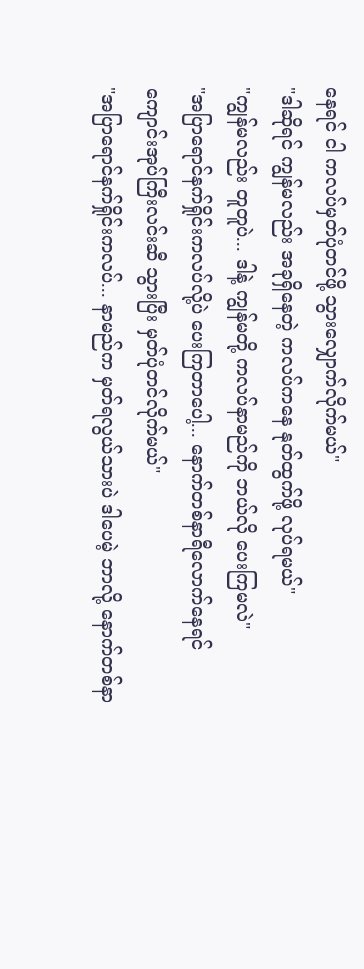နေရင် ငါ ကလပ်မှတ်ပုံတင်ဖို့ သွားလျှောက်လိုက်မယ်"
"ဒါဆိုရင် ကျွန်မလည်း အခုရှိနေတဲ့ ကလပ်ကနေ နုတ်ထွက်ဖို့ လုပ်ရမယ်"
"ကျွန်မလည်း တူတူပဲ... ဒါနဲ့ ကျွန်မတို့ ကလပ်နာမည်ကို ဘယ်လို ပေးကြမလဲ"
"အပြာရောင်နက်ရှိုင်းကလပ်လို့ပဲ ပေးကြတာပေါ့... နောက်တစ်နာရီလောက်နေရင် ကျောင်းအုပ်ကြီးလင်းဆီ သွားပြီး မှတ်ပုံတင်လိုက်မယ်"
"အပြာရောင်နက်ရှိုင်းကလပ်... နာမည်က မှတ်ရလွယ်သားပဲ ဒါပေမဲ့ ဘာလို့ နောက်တစ်နာ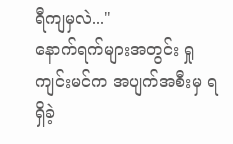ရီကျမှလဲ..."
နောက်ရက်များအတွင်း ရှုကျင်းမင်က အပျက်အစီးမှ ရရှိခဲ့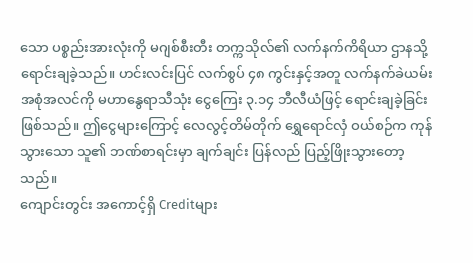သော ပစ္စည်းအားလုံးကို မဂျစ်စီးတီး တက္ကသိုလ်၏ လက်နက်ကိရိယာ ဌာနသို့ ရောင်းချခဲ့သည်။ ဟင်းလင်းပြင် လက်စွပ် ၄၈ ကွင်းနှင့်အတူ လက်နက်ခဲယမ်း အစုံအလင်ကို မဟာနွေရာသီသုံး ငွေကြေး ၃.၁၄ ဘီလီယံဖြင့် ရောင်းချခဲ့ခြင်း ဖြစ်သည်။ ဤငွေများကြောင့် လေလွင့်တိမ်တိုက် ရွှေရောင်လှံ ဝယ်စဉ်က ကုန်သွားသော သူ၏ ဘဏ်စာရင်းမှာ ချက်ချင်း ပြန်လည် ပြည့်ဖြိုးသွားတော့သည်။
ကျောင်းတွင်း အကောင့်ရှိ Creditများ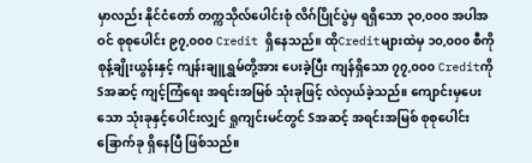မှာလည်း နိုင်ငံတော် တက္ကသိုလ်ပေါင်းစုံ လိဂ်ပြိုင်ပွဲမှ ရရှိသော ၃၀,၀၀၀ အပါအဝင် စုစုပေါင်း ၉၇,၀၀၀ Credit ရှိနေသည်။ ထိုCreditများထဲမှ ၁၀,၀၀၀ စီကို စုန့်ချိုးယွန်းနှင့် ကျန်းချူရွှမ်တို့အား ပေးခဲ့ပြီး ကျန်ရှိသော ၇၇,၀၀၀ Creditကို Sအဆင့် ကျင့်ကြံရေး အရင်းအမြစ် သုံးခုဖြင့် လဲလှယ်ခဲ့သည်။ ကျောင်းမှပေးသော သုံးခုနှင့်ပေါင်းလျှင် ရှုကျင်းမင်တွင် Sအဆင့် အရင်းအမြစ် စုစုပေါင်း ခြောက်ခု ရှိနေပြီ ဖြစ်သည်။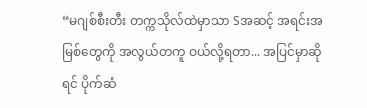“မဂျစ်စီးတီး တက္ကသိုလ်ထဲမှာသာ Sအဆင့် အရင်းအမြစ်တွေကို အလွယ်တကူ ဝယ်လို့ရတာ... အပြင်မှာဆိုရင် ပိုက်ဆံ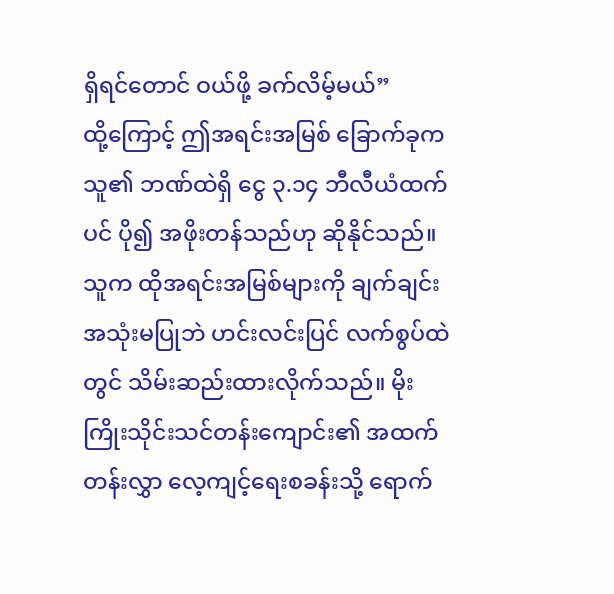ရှိရင်တောင် ဝယ်ဖို့ ခက်လိမ့်မယ်”
ထို့ကြောင့် ဤအရင်းအမြစ် ခြောက်ခုက သူ၏ ဘဏ်ထဲရှိ ငွေ ၃.၁၄ ဘီလီယံထက်ပင် ပို၍ အဖိုးတန်သည်ဟု ဆိုနိုင်သည်။ သူက ထိုအရင်းအမြစ်များကို ချက်ချင်း အသုံးမပြုဘဲ ဟင်းလင်းပြင် လက်စွပ်ထဲတွင် သိမ်းဆည်းထားလိုက်သည်။ မိုးကြိုးသိုင်းသင်တန်းကျောင်း၏ အထက်တန်းလွှာ လေ့ကျင့်ရေးစခန်းသို့ ရောက်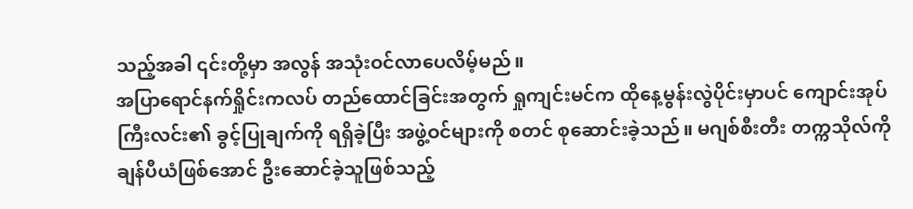သည့်အခါ ၎င်းတို့မှာ အလွန် အသုံးဝင်လာပေလိမ့်မည်။
အပြာရောင်နက်ရှိုင်းကလပ် တည်ထောင်ခြင်းအတွက် ရှုကျင်းမင်က ထိုနေ့မွန်းလွဲပိုင်းမှာပင် ကျောင်းအုပ်ကြီးလင်း၏ ခွင့်ပြုချက်ကို ရရှိခဲ့ပြီး အဖွဲ့ဝင်များကို စတင် စုဆောင်းခဲ့သည်။ မဂျစ်စီးတီး တက္ကသိုလ်ကို ချန်ပီယံဖြစ်အောင် ဦးဆောင်ခဲ့သူဖြစ်သည့်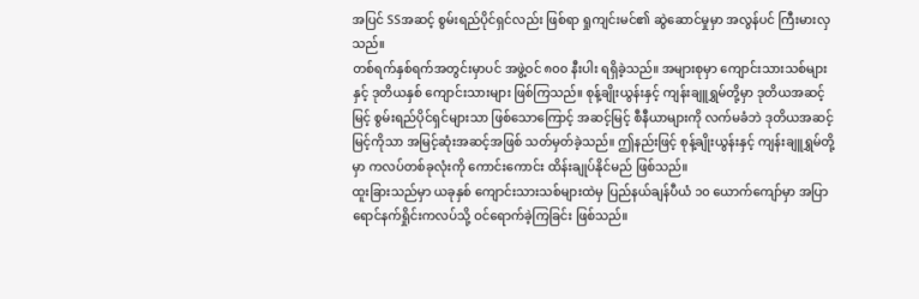အပြင် SSအဆင့် စွမ်းရည်ပိုင်ရှင်လည်း ဖြစ်ရာ ရှုကျင်းမင်၏ ဆွဲဆောင်မှုမှာ အလွန်ပင် ကြီးမားလှသည်။
တစ်ရက်နှစ်ရက်အတွင်းမှာပင် အဖွဲ့ဝင် ၈၀၀ နီးပါး ရရှိခဲ့သည်။ အများစုမှာ ကျောင်းသားသစ်များနှင့် ဒုတိယနှစ် ကျောင်းသားများ ဖြစ်ကြသည်။ စုန့်ချိုးယွန်းနှင့် ကျန်းချူရွှမ်တို့မှာ ဒုတိယအဆင့်မြင့် စွမ်းရည်ပိုင်ရှင်များသာ ဖြစ်သောကြောင့် အဆင့်မြင့် စီနီယာများကို လက်မခံဘဲ ဒုတိယအဆင့်မြင့်ကိုသာ အမြင့်ဆုံးအဆင့်အဖြစ် သတ်မှတ်ခဲ့သည်။ ဤနည်းဖြင့် စုန့်ချိုးယွန်းနှင့် ကျန်းချူရွှမ်တို့မှာ ကလပ်တစ်ခုလုံးကို ကောင်းကောင်း ထိန်းချုပ်နိုင်မည် ဖြစ်သည်။
ထူးခြားသည်မှာ ယခုနှစ် ကျောင်းသားသစ်များထဲမှ ပြည်နယ်ချန်ပီယံ ၁၀ ယောက်ကျော်မှာ အပြာရောင်နက်ရှိုင်းကလပ်သို့ ဝင်ရောက်ခဲ့ကြခြင်း ဖြစ်သည်။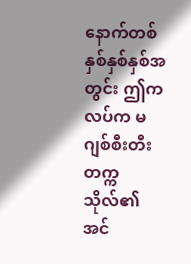နောက်တစ်နှစ်နှစ်နှစ်အတွင်း ဤကလပ်က မဂျစ်စီးတီး တက္ကသိုလ်၏ အင်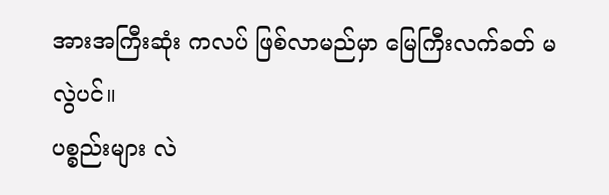အားအကြီးဆုံး ကလပ် ဖြစ်လာမည်မှာ မြေကြီးလက်ခတ် မလွဲပင်။
ပစ္စည်းများ လဲ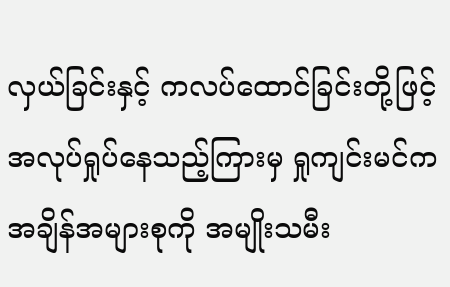လှယ်ခြင်းနှင့် ကလပ်ထောင်ခြင်းတို့ဖြင့် အလုပ်ရှုပ်နေသည့်ကြားမှ ရှုကျင်းမင်က အချိန်အများစုကို အမျိုးသမီး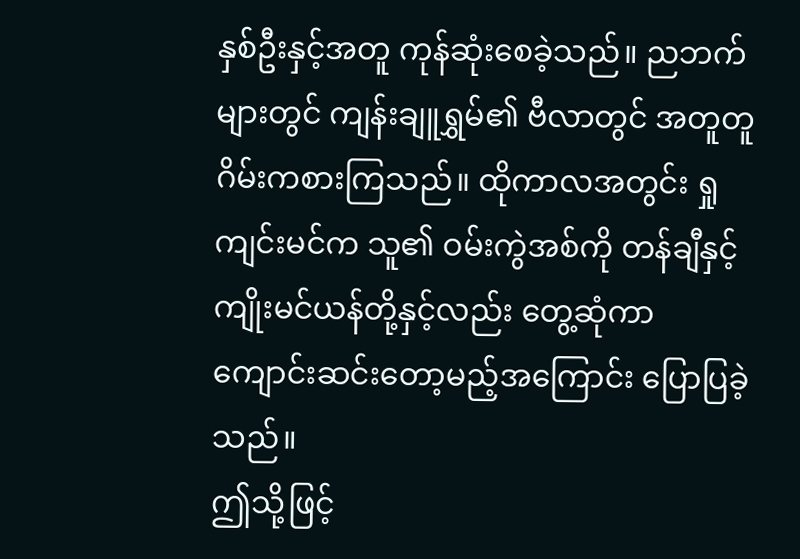နှစ်ဦးနှင့်အတူ ကုန်ဆုံးစေခဲ့သည်။ ညဘက်များတွင် ကျန်းချူရွှမ်၏ ဗီလာတွင် အတူတူ ဂိမ်းကစားကြသည်။ ထိုကာလအတွင်း ရှုကျင်းမင်က သူ၏ ဝမ်းကွဲအစ်ကို တန်ချီနှင့် ကျိုးမင်ယန်တို့နှင့်လည်း တွေ့ဆုံကာ ကျောင်းဆင်းတော့မည့်အကြောင်း ပြောပြခဲ့သည်။
ဤသို့ဖြင့်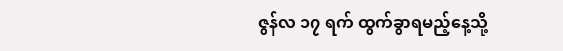ဇွန်လ ၁၇ ရက် ထွက်ခွာရမည့်နေ့သို့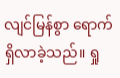လျင်မြန်စွာ ရောက်ရှိလာခဲ့သည်။ ရှု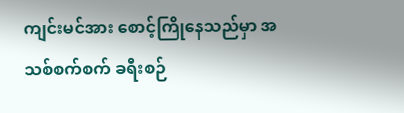ကျင်းမင်အား စောင့်ကြိုနေသည်မှာ အသစ်စက်စက် ခရီးစဉ်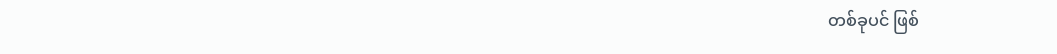တစ်ခုပင် ဖြစ်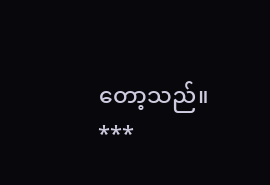တော့သည်။
***